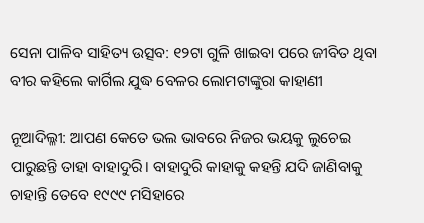ସେନା ପାଳିବ ସାହିତ୍ୟ ଉତ୍ସବ: ୧୨ଟା ଗୁଳି ଖାଇବା ପରେ ଜୀବିତ ଥିବା ବୀର କହିଲେ କାର୍ଗିଲ ଯୁଦ୍ଧ ବେଳର ଲୋମଟାଙ୍କୁରା କାହାଣୀ

ନୂଆଦିଲ୍ଳୀ: ଆପଣ କେତେ ଭଲ ଭାବରେ ନିଜର ଭୟକୁ ଲୁଚେଇ ପାରୁଛନ୍ତି ତାହା ବାହାଦୁରି। ବାହାଦୁରି କାହାକୁ କହନ୍ତି ଯଦି ଜାଣିବାକୁ ଚାହାନ୍ତି ତେବେ ୧୯୯୯ ମସିହାରେ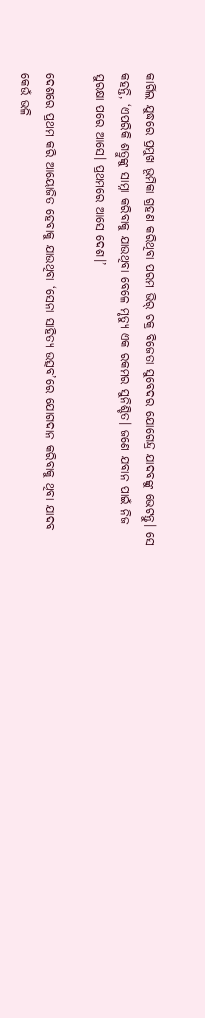କାର୍ଗିଲ ଯୁଦ୍ଧରେ ପ୍ରମୁଖ ଭୂମିକା ଗ୍ରହଣ କରିଥିବା ପରମ ଭିର୍‌ ଚକ୍ର ବିଜେତା ସୁବେଦର ଯୋଗେନ୍ଦ୍ର ଯାଦବଙ୍କୁ ଭେଟନ୍ତୁ। ସେ କହନ୍ତି, ‘ଏପରିକି ଶତ୍ରୁଙ୍କୁ ସାମ୍ନା କରିବାକୁ ଯାଉଥିବା ବେଳେ ମୃତ୍ୟୁ ଏକ ରକମର ସୁନିଶ୍ଚିତ। ଜଣେ ଯବାନ ପାଇଁ ନିଜ ସୁରକ୍ଷା ପରେ ଆସେ। ପ୍ରଥମରେ ଆସେ ଦେଶ।’

ଦେଶରେ ପ୍ରଥମ କରି ଆୟୋଜିତ ହେବାକୁ ଯାଉଥିବା ‘ସେନା ସାହିତ୍ୟ ଉତ୍ସବ’ରେ ଯୋଗଦାନ କରିବାକୁ ଥିବା ଯାଦବ କେଉଁ ଭଳି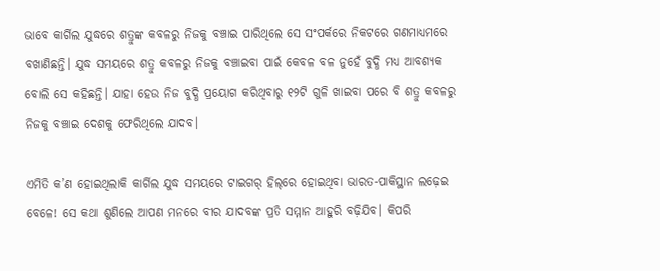ଭାବେ କାର୍ଗିଲ ଯୁଦ୍ଧରେ ଶତ୍ରୁଙ୍କ କବଳରୁ ନିଜକୁ ବଞ୍ଚାଇ ପାରିଥିଲେ ସେ ସଂପର୍କରେ ନିକଟରେ ଗଣମାଧ୍ୟମରେ ବଖାଣିଛନ୍ତି। ଯୁଦ୍ଧ ସମୟରେ ଶତ୍ରୁ କବଳରୁ ନିଜକୁ ବଞ୍ଚାଇବା ପାଇଁ କେବଳ ବଳ ନୁହେଁ ବୁଦ୍ଧି ମଧ୍ୟ ଆବଶ୍ୟକ ବୋଲି ସେ କହିଛନ୍ତି। ଯାହା ହେଉ ନିଜ ବୁଦ୍ଧି ପ୍ରୟୋଗ କରିଥିବାରୁ ୧୨ଟି ଗୁଳି ଖାଇବା ପରେ ବି ଶତ୍ରୁ କବଳରୁ ନିଜକୁ ବଞ୍ଚାଇ ଦେଶକୁ ଫେରିଥିଲେ ଯାଦବ।

ଏମିତି କ’ଣ ହୋଇଥିଲାକି କାର୍ଗିଲ ଯୁଦ୍ଧ ସମୟରେ ଟାଇଗର୍‌ ହିଲ୍‌ରେ ହୋଇଥିବା ଭାରତ-ପାକିସ୍ଥାନ ଲଢ଼େଇ ବେଳେ! ସେ କଥା ଶୁଣିଲେ ଆପଣ ମନରେ ବୀର ଯାଦବଙ୍କ ପ୍ରତି ସମ୍ମାନ ଆହୁରି ବଢ଼ିଯିବ। କିପରି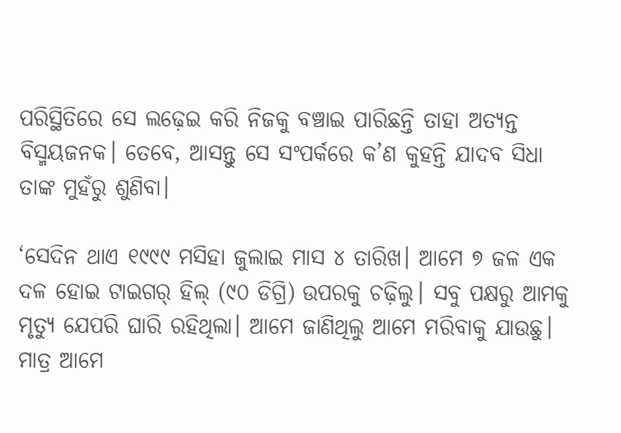ପରିସ୍ଥିତିରେ ସେ ଲଢ଼େଇ କରି ନିଜକୁ ବଞ୍ଚାଇ ପାରିଛନ୍ତି ତାହା ଅତ୍ୟନ୍ତ ବିସ୍ମୟଜନକ। ତେବେ, ଆସନ୍ତୁ ସେ ସଂପର୍କରେ କ’ଣ କୁହନ୍ତି ଯାଦବ ସିଧା ତାଙ୍କ ମୁହଁରୁ ଶୁଣିବା।

‘ସେଦିନ ଥାଏ ୧୯୯୯ ମସିହା ଜୁଲାଇ ମାସ ୪ ତାରିଖ। ଆମେ ୭ ଜଳ ଏକ ଦଳ ହୋଇ ଟାଇଗର୍‌ ହିଲ୍‌ (୯୦ ଡିଗ୍ରି) ଉପରକୁ ଚଢ଼ିଲୁ। ସବୁ ପକ୍ଷରୁ ଆମକୁ ମୃତ୍ୟୁ ଯେପରି ଘାରି ରହିଥିଲା। ଆମେ ଜାଣିଥିଲୁ ଆମେ ମରିବାକୁ ଯାଉଛୁ। ମାତ୍ର ଆମେ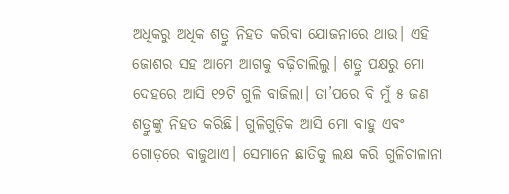ଅଧିକରୁ ଅଧିକ ଶତ୍ରୁ ନିହତ କରିବା ଯୋଜନାରେ ଥାଉ। ଏହି ଜୋଶର ସହ ଆମେ ଆଗକୁ ବଢ଼ିଚାଲିଲୁ। ଶତ୍ରୁ ପକ୍ଷରୁ ମୋ ଦେହରେ ଆସି ୧୨ଟି ଗୁଳି ବାଜିଲା। ତା’ପରେ ବି ମୁଁ ୫ ଜଣ ଶତ୍ରୁଙ୍କୁ ନିହତ କରିଛି। ଗୁଳିଗୁଡ଼ିକ ଆସି ମୋ ବାହୁ ଏବଂ ଗୋଡ଼ରେ ବାଜୁଥାଏ। ସେମାନେ ଛାତିକୁ ଲକ୍ଷ କରି ଗୁଳିଚାଳାନା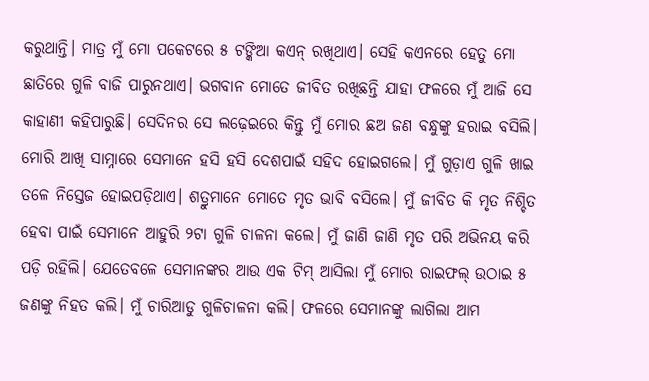କରୁଥାନ୍ତି। ମାତ୍ର ମୁଁ ମୋ ପକେଟରେ ୫ ଟଙ୍କିଆ କଏନ୍‌ ରଖିଥାଏ। ସେହି କଏନରେ ହେତୁ ମୋ ଛାତିରେ ଗୁଳି ବାଜି ପାରୁନଥାଏ। ଭଗବାନ ମୋତେ ଜୀବିତ ରଖିଛନ୍ତି ଯାହା ଫଳରେ ମୁଁ ଆଜି ସେ କାହାଣୀ କହିପାରୁଛି। ସେଦିନର ସେ ଲଢ଼େଇରେ କିନ୍ତୁ ମୁଁ ମୋର ଛଅ ଜଣ ବନ୍ଧୁଙ୍କୁ ହରାଇ ବସିଲି। ମୋରି ଆଖି ସାମ୍ନାରେ ସେମାନେ ହସି ହସି ଦେଶପାଇଁ ସହିଦ ହୋଇଗଲେ। ମୁଁ ଗୁଡ଼ାଏ ଗୁଳି ଖାଇ ତଳେ ନିସ୍ତେଜ ହୋଇପଡ଼ିଥାଏ। ଶତ୍ରୁମାନେ ମୋତେ ମୃତ ଭାବି ବସିଲେ। ମୁଁ ଜୀବିତ କି ମୃତ ନିଶ୍ଚିତ ହେବା ପାଇଁ ସେମାନେ ଆହୁରି ୨ଟା ଗୁଳି ଚାଳନା କଲେ। ମୁଁ ଜାଣି ଜାଣି ମୃତ ପରି ଅଭିନୟ କରି ପଡ଼ି ରହିଲି। ଯେତେବଳେ ସେମାନଙ୍କର ଆଉ ଏକ ଟିମ୍‌ ଆସିଲା ମୁଁ ମୋର ରାଇଫଲ୍‌ ଉଠାଇ ୫ ଜଣଙ୍କୁ ନିହତ କଲି। ମୁଁ ଚାରିଆଡୁ ଗୁଳିଚାଳନା କଲି। ଫଳରେ ସେମାନଙ୍କୁ ଲାଗିଲା ଆମ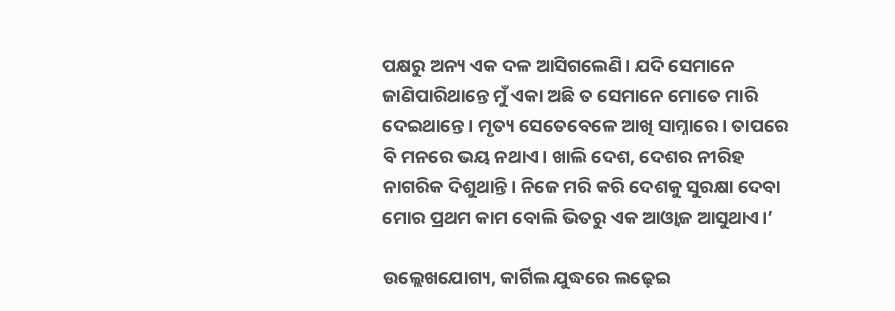ପକ୍ଷରୁ ଅନ୍ୟ ଏକ ଦଳ ଆସିଗଲେଣି। ଯଦି ସେମାନେ ଜାଣିପାରିଥାନ୍ତେ ମୁଁ ଏକା ଅଛି ତ ସେମାନେ ମୋତେ ମାରି ଦେଇଥାନ୍ତେ। ମୃତ୍ୟ ସେତେବେଳେ ଆଖି ସାମ୍ନାରେ। ତାପରେ ବି ମନରେ ଭୟ ନଥାଏ। ଖାଲି ଦେଶ, ଦେଶର ନୀରିହ ନାଗରିକ ଦିଶୁଥାନ୍ତି। ନିଜେ ମରି କରି ଦେଶକୁ ସୁରକ୍ଷା ଦେବା ମୋର ପ୍ରଥମ କାମ ବୋଲି ଭିତରୁ ଏକ ଆଓ୍ଵାଜ ଆସୁଥାଏ।’

ଉଲ୍ଲେଖଯୋଗ୍ୟ, କାର୍ଗିଲ ଯୁଦ୍ଧରେ ଲଢ଼େଇ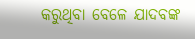କରୁଥିବା ବେଳେ ଯାଦବଙ୍କ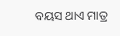ବୟସ ଥାଏ ମାତ୍ର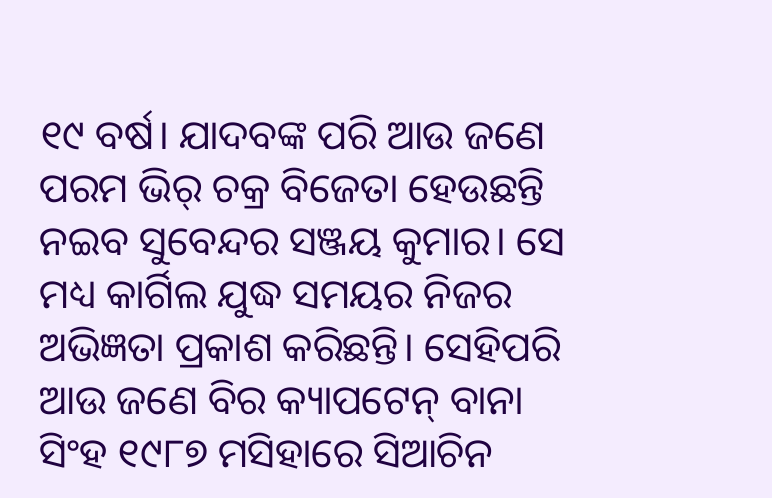୧୯ ବର୍ଷ। ଯାଦବଙ୍କ ପରି ଆଉ ଜଣେ ପରମ ଭିର୍‌ ଚକ୍ର ବିଜେତା ହେଉଛନ୍ତି ନଇବ ସୁବେନ୍ଦର ସଞ୍ଜୟ କୁମାର। ସେ ମଧ୍ୟ କାର୍ଗିଲ ଯୁଦ୍ଧ ସମୟର ନିଜର ଅଭିଜ୍ଞତା ପ୍ରକାଶ କରିଛନ୍ତି। ସେହିପରି ଆଉ ଜଣେ ବିର କ୍ୟାପଟେନ୍‌ ବାନା ସିଂହ ୧୯୮୭ ମସିହାରେ ସିଆଚିନ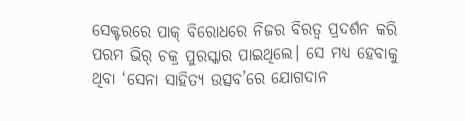ସେକ୍ଟରରେ ପାକ୍‌ ବିରୋଧରେ ନିଜର ବିରତ୍ୱ ପ୍ରଦର୍ଶନ କରି ପରମ ଭିର୍‌ ଚକ୍ର ପୁରସ୍କାର ପାଇଥିଲେ। ସେ ମଧ୍ୟ ହେବାକୁ ଥିବା ‘ସେନା ସାହିତ୍ୟ ଉତ୍ସବ’ରେ ଯୋଗଦାନ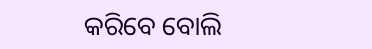କରିବେ ବୋଲି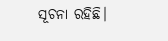ସୂଚନା ରହିଛି।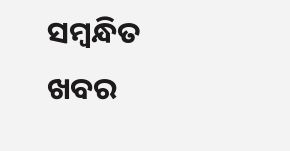ସମ୍ବନ୍ଧିତ ଖବର